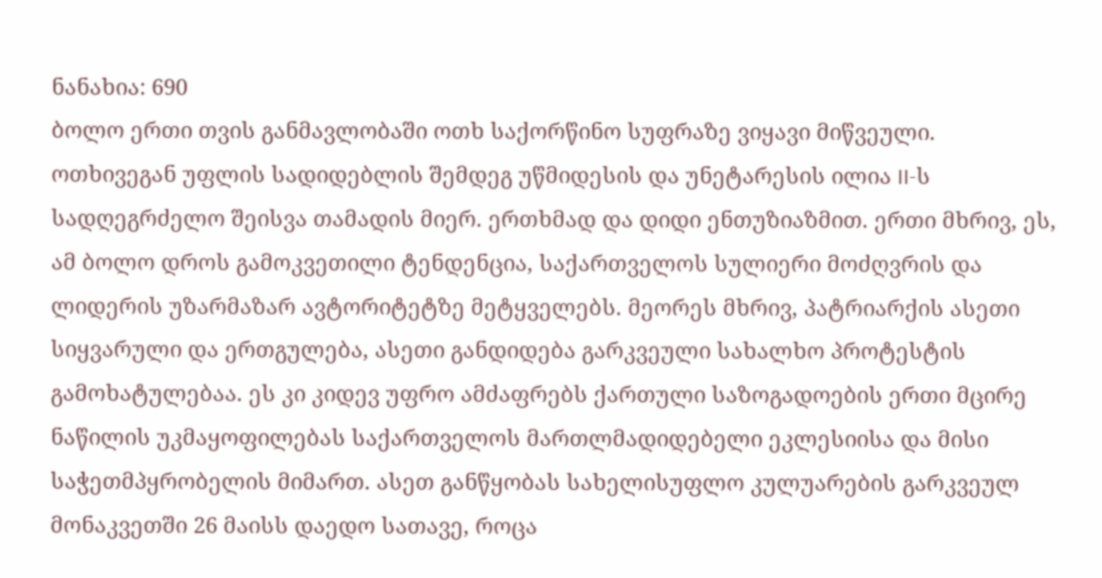ნანახია: 690
ბოლო ერთი თვის განმავლობაში ოთხ საქორწინო სუფრაზე ვიყავი მიწვეული. ოთხივეგან უფლის სადიდებლის შემდეგ უწმიდესის და უნეტარესის ილია II-ს სადღეგრძელო შეისვა თამადის მიერ. ერთხმად და დიდი ენთუზიაზმით. ერთი მხრივ, ეს, ამ ბოლო დროს გამოკვეთილი ტენდენცია, საქართველოს სულიერი მოძღვრის და ლიდერის უზარმაზარ ავტორიტეტზე მეტყველებს. მეორეს მხრივ, პატრიარქის ასეთი სიყვარული და ერთგულება, ასეთი განდიდება გარკვეული სახალხო პროტესტის გამოხატულებაა. ეს კი კიდევ უფრო ამძაფრებს ქართული საზოგადოების ერთი მცირე ნაწილის უკმაყოფილებას საქართველოს მართლმადიდებელი ეკლესიისა და მისი საჭეთმპყრობელის მიმართ. ასეთ განწყობას სახელისუფლო კულუარების გარკვეულ მონაკვეთში 26 მაისს დაედო სათავე, როცა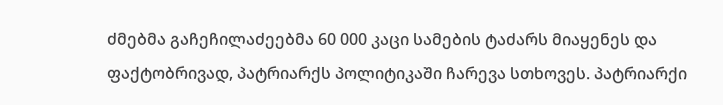ძმებმა გაჩეჩილაძეებმა 60 000 კაცი სამების ტაძარს მიაყენეს და ფაქტობრივად, პატრიარქს პოლიტიკაში ჩარევა სთხოვეს. პატრიარქი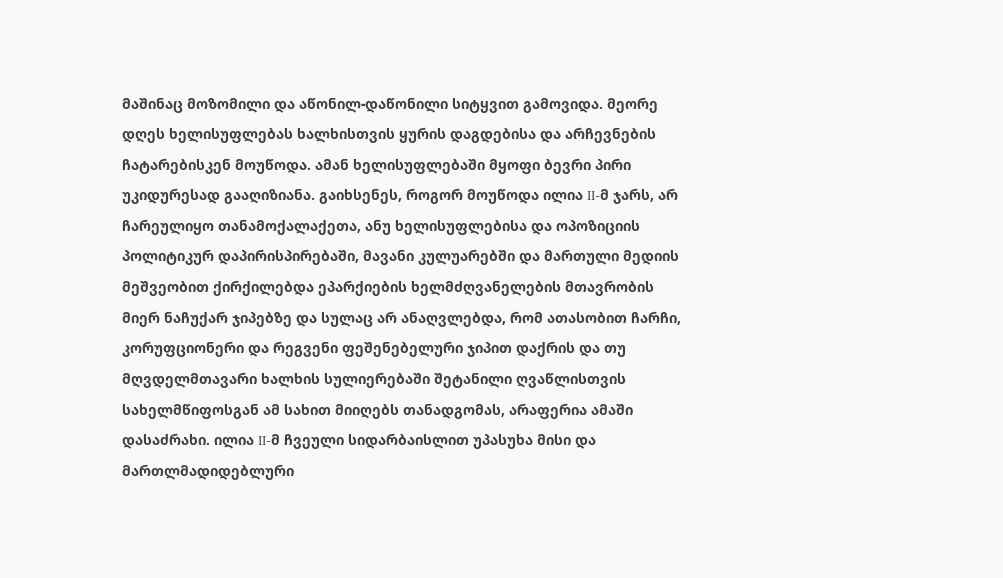მაშინაც მოზომილი და აწონილ-დაწონილი სიტყვით გამოვიდა. მეორე დღეს ხელისუფლებას ხალხისთვის ყურის დაგდებისა და არჩევნების ჩატარებისკენ მოუწოდა. ამან ხელისუფლებაში მყოფი ბევრი პირი უკიდურესად გააღიზიანა. გაიხსენეს, როგორ მოუწოდა ილია II-მ ჯარს, არ ჩარეულიყო თანამოქალაქეთა, ანუ ხელისუფლებისა და ოპოზიციის პოლიტიკურ დაპირისპირებაში, მავანი კულუარებში და მართული მედიის მეშვეობით ქირქილებდა ეპარქიების ხელმძღვანელების მთავრობის მიერ ნაჩუქარ ჯიპებზე და სულაც არ ანაღვლებდა, რომ ათასობით ჩარჩი, კორუფციონერი და რეგვენი ფეშენებელური ჯიპით დაქრის და თუ მღვდელმთავარი ხალხის სულიერებაში შეტანილი ღვაწლისთვის სახელმწიფოსგან ამ სახით მიიღებს თანადგომას, არაფერია ამაში დასაძრახი. ილია II-მ ჩვეული სიდარბაისლით უპასუხა მისი და მართლმადიდებლური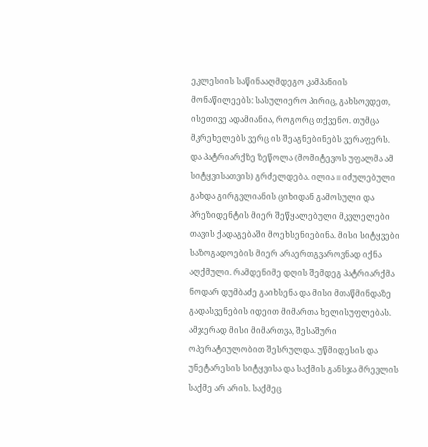ეკლესიის საწინააღმდეგო კამპანიის მონაწილეებს: სასულიერო პირიც, გახსოვდეთ, ისეთივე ადამიანია, როგორც თქვენო. თუმცა მკრეხელებს ვერც ის შეაგნებინებს ვერაფერს. და პატრიარქზე ზეწოლა (მომიტევოს უფალმა ამ სიტყვისათვის) გრძელდება. ილია II იძულებული გახდა გირგვლიანის ციხიდან გამოსული და პრეზიდენტის მიერ შეწყალებული მკვლელები თავის ქადაგებაში მოეხსენიებინა. მისი სიტყვები საზოგადოების მიერ არაერთგვაროვნად იქნა აღქმული. რამდენიმე დღის შემდეგ პატრიარქმა ნოდარ დუმბაძე გაიხსენა და მისი მთაწმინდაზე გადასვენების იდეით მიმართა ხელისუფლებას. ამჯერად მისი მიმართვა, შესაშური ოპერატიულობით შესრულდა. უწმიდესის და უნეტარესის სიტყვისა და საქმის განსჯა მრევლის საქმე არ არის. საქმეც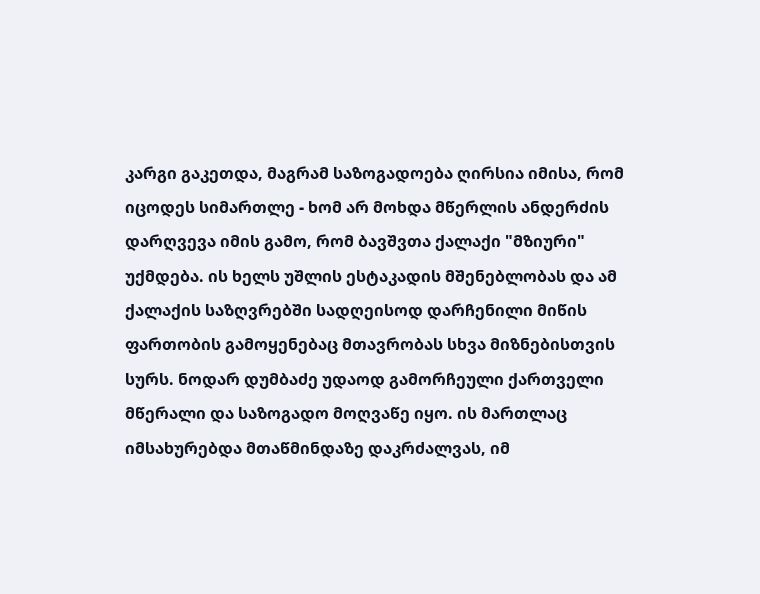კარგი გაკეთდა, მაგრამ საზოგადოება ღირსია იმისა, რომ იცოდეს სიმართლე - ხომ არ მოხდა მწერლის ანდერძის დარღვევა იმის გამო, რომ ბავშვთა ქალაქი "მზიური" უქმდება. ის ხელს უშლის ესტაკადის მშენებლობას და ამ ქალაქის საზღვრებში სადღეისოდ დარჩენილი მიწის ფართობის გამოყენებაც მთავრობას სხვა მიზნებისთვის სურს. ნოდარ დუმბაძე უდაოდ გამორჩეული ქართველი მწერალი და საზოგადო მოღვაწე იყო. ის მართლაც იმსახურებდა მთაწმინდაზე დაკრძალვას, იმ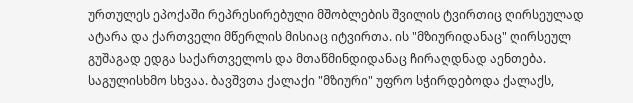ურთულეს ეპოქაში რეპრესირებული მშობლების შვილის ტვირთიც ღირსეულად ატარა და ქართველი მწერლის მისიაც იტვირთა. ის "მზიურიდანაც" ღირსეულ გუშაგად ედგა საქართველოს და მთაწმინდიდანაც ჩირაღდნად აენთება. საგულისხმო სხვაა. ბავშვთა ქალაქი "მზიური" უფრო სჭირდებოდა ქალაქს,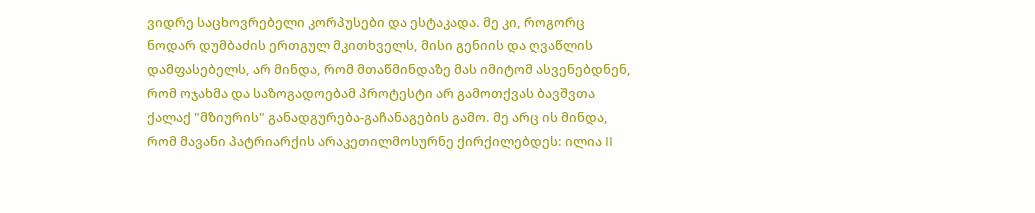ვიდრე საცხოვრებელი კორპუსები და ესტაკადა. მე კი, როგორც ნოდარ დუმბაძის ერთგულ მკითხველს, მისი გენიის და ღვაწლის დამფასებელს, არ მინდა, რომ მთაწმინდაზე მას იმიტომ ასვენებდნენ, რომ ოჯახმა და საზოგადოებამ პროტესტი არ გამოთქვას ბავშვთა ქალაქ "მზიურის" განადგურება-გაჩანაგების გამო. მე არც ის მინდა, რომ მავანი პატრიარქის არაკეთილმოსურნე ქირქილებდეს: ილია II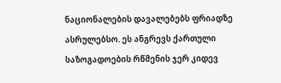ნაციონალების დავალებებს ფრიადზე ასრულებსო. ეს ანგრევს ქართული საზოგადოების რწმენის ჯერ კიდევ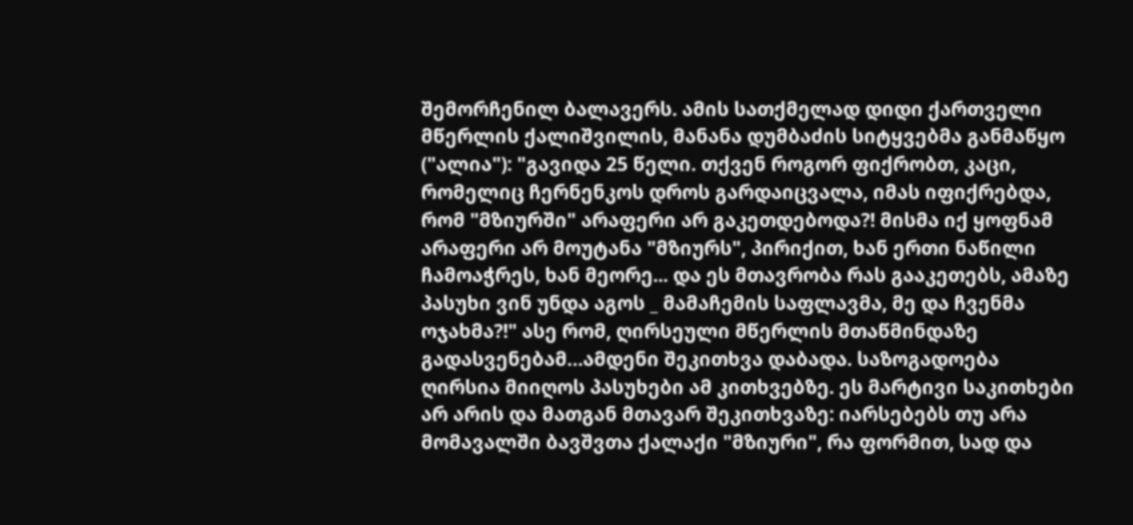შემორჩენილ ბალავერს. ამის სათქმელად დიდი ქართველი მწერლის ქალიშვილის, მანანა დუმბაძის სიტყვებმა განმაწყო ("ალია"): "გავიდა 25 წელი. თქვენ როგორ ფიქრობთ, კაცი, რომელიც ჩერნენკოს დროს გარდაიცვალა, იმას იფიქრებდა, რომ "მზიურში" არაფერი არ გაკეთდებოდა?! მისმა იქ ყოფნამ არაფერი არ მოუტანა "მზიურს", პირიქით, ხან ერთი ნაწილი ჩამოაჭრეს, ხან მეორე... და ეს მთავრობა რას გააკეთებს, ამაზე პასუხი ვინ უნდა აგოს _ მამაჩემის საფლავმა, მე და ჩვენმა ოჯახმა?!" ასე რომ, ღირსეული მწერლის მთაწმინდაზე გადასვენებამ…ამდენი შეკითხვა დაბადა. საზოგადოება ღირსია მიიღოს პასუხები ამ კითხვებზე. ეს მარტივი საკითხები არ არის და მათგან მთავარ შეკითხვაზე: იარსებებს თუ არა მომავალში ბავშვთა ქალაქი "მზიური", რა ფორმით, სად და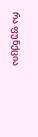რა ფუნქცია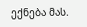ექნება მას.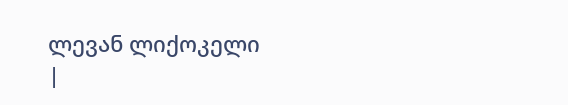ლევან ლიქოკელი
|